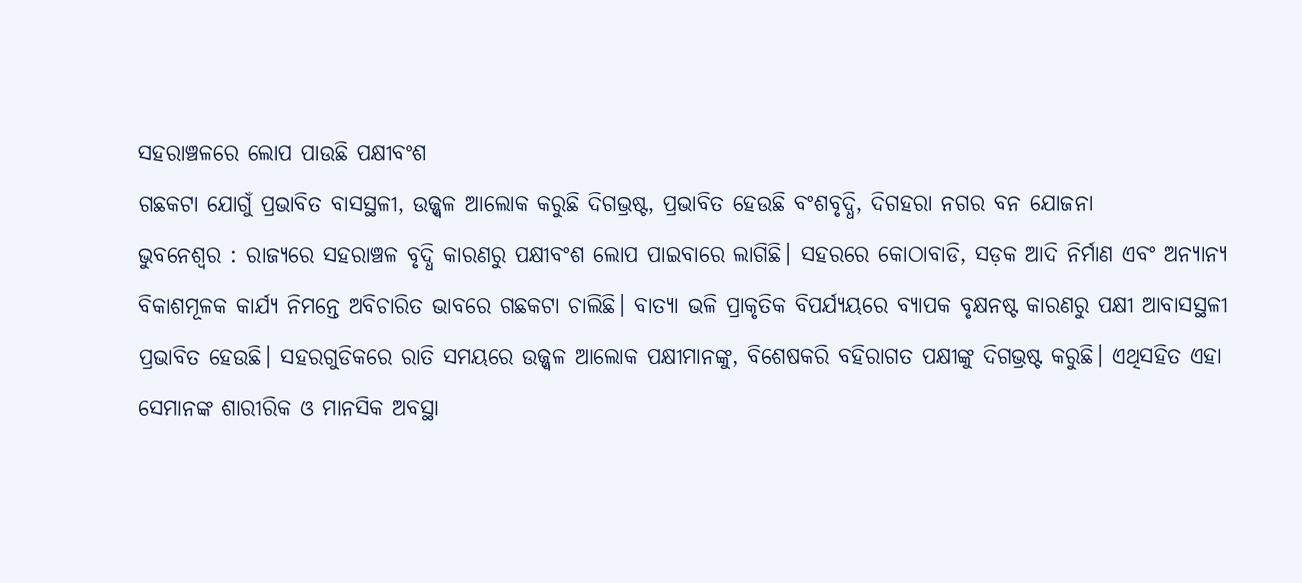ସହରାଞ୍ଚଳରେ ଲୋପ ପାଉଛି ପକ୍ଷୀବଂଶ
ଗଛକଟା ଯୋଗୁଁ ପ୍ରଭାବିତ ବାସସ୍ଥଳୀ, ଉଜ୍ଜ୍ୱଳ ଆଲୋକ କରୁଛି ଦିଗଭ୍ରଷ୍ଟ, ପ୍ରଭାବିତ ହେଉଛି ବଂଶବୃଦ୍ଧି, ଦିଗହରା ନଗର ବନ ଯୋଜନା
ଭୁବନେଶ୍ୱର : ରାଜ୍ୟରେ ସହରାଞ୍ଚଳ ବୃଦ୍ଧି କାରଣରୁ ପକ୍ଷୀବଂଶ ଲୋପ ପାଇବାରେ ଲାଗିଛି। ସହରରେ କୋଠାବାଡି, ସଡ଼କ ଆଦି ନିର୍ମାଣ ଏବଂ ଅନ୍ୟାନ୍ୟ ବିକାଶମୂଳକ କାର୍ଯ୍ୟ ନିମନ୍ତେ ଅବିଚାରିତ ଭାବରେ ଗଛକଟା ଚାଲିଛି। ବାତ୍ୟା ଭଳି ପ୍ରାକୃତିକ ବିପର୍ଯ୍ୟୟରେ ବ୍ୟାପକ ବୃକ୍ଷନଷ୍ଟ କାରଣରୁ ପକ୍ଷୀ ଆବାସସ୍ଥଳୀ ପ୍ରଭାବିତ ହେଉଛି। ସହରଗୁଡିକରେ ରାତି ସମୟରେ ଉଜ୍ଜ୍ୱଳ ଆଲୋକ ପକ୍ଷୀମାନଙ୍କୁ, ବିଶେଷକରି ବହିରାଗତ ପକ୍ଷୀଙ୍କୁ ଦିଗଭ୍ରଷ୍ଟ କରୁଛି। ଏଥିସହିତ ଏହା ସେମାନଙ୍କ ଶାରୀରିକ ଓ ମାନସିକ ଅବସ୍ଥା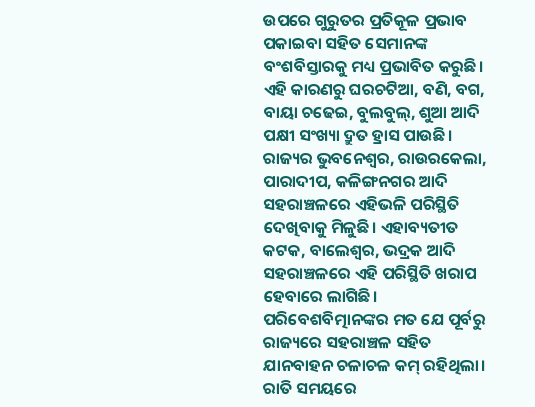ଉପରେ ଗୁରୁତର ପ୍ରତିକୂଳ ପ୍ରଭାବ ପକାଇବା ସହିତ ସେମାନଙ୍କ ବଂଶବିସ୍ତାରକୁ ମଧ୍ୟ ପ୍ରଭାବିତ କରୁଛି। ଏହି କାରଣରୁ ଘରଚଟିଆ, ବଣି, ବଗ, ବାୟା ଚଢେଇ, ବୁଲବୁଲ୍, ଶୁଆ ଆଦି ପକ୍ଷୀ ସଂଖ୍ୟା ଦ୍ରୁତ ହ୍ରାସ ପାଉଛି। ରାଜ୍ୟର ଭୁବନେଶ୍ୱର, ରାଉରକେଲା, ପାରାଦୀପ, କଳିଙ୍ଗନଗର ଆଦି ସହରାଞ୍ଚଳରେ ଏହିଭଳି ପରିସ୍ଥିତି ଦେଖିବାକୁ ମିଳୁଛି। ଏହାବ୍ୟତୀତ କଟକ, ବାଲେଶ୍ୱର, ଭଦ୍ରକ ଆଦି ସହରାଞ୍ଚଳରେ ଏହି ପରିସ୍ଥିତି ଖରାପ ହେବାରେ ଲାଗିଛି।
ପରିବେଶବିତ୍ମାନଙ୍କର ମତ ଯେ ପୂର୍ବରୁ ରାଜ୍ୟରେ ସହରାଞ୍ଚଳ ସହିତ ଯାନବାହନ ଚଳାଚଳ କମ୍ ରହିଥିଲା। ରାତି ସମୟରେ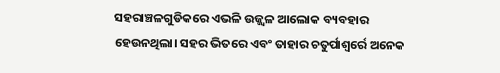ସହରାଞ୍ଚଳଗୁଡିକରେ ଏଭଳି ଉଜ୍ଜ୍ୱଳ ଆଲୋକ ବ୍ୟବହାର ହେଉନଥିଲା। ସହର ଭିତରେ ଏବଂ ତାହାର ଚତୁର୍ପାଶ୍ୱର୍ରେ ଅନେକ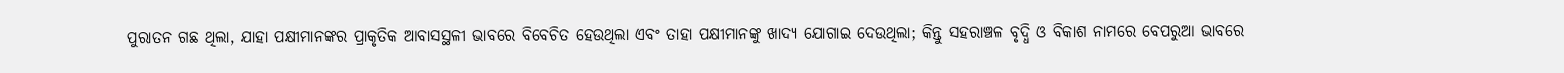ପୁରାତନ ଗଛ ଥିଲା, ଯାହା ପକ୍ଷୀମାନଙ୍କର ପ୍ରାକୃତିକ ଆବାସସ୍ଥଳୀ ଭାବରେ ବିବେଚିତ ହେଉଥିଲା ଏବଂ ତାହା ପକ୍ଷୀମାନଙ୍କୁ ଖାଦ୍ୟ ଯୋଗାଇ ଦେଉଥିଲା; କିନ୍ତୁ ସହରାଞ୍ଚଳ ବୃଦ୍ଧି ଓ ବିକାଶ ନାମରେ ବେପରୁଆ ଭାବରେ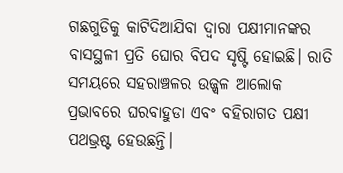ଗଛଗୁଡିକୁ କାଟିଦିଆଯିବା ଦ୍ୱାରା ପକ୍ଷୀମାନଙ୍କର ବାସସ୍ଥଳୀ ପ୍ରତି ଘୋର ବିପଦ ସୃଷ୍ଟି ହୋଇଛି। ରାତି ସମୟରେ ସହରାଞ୍ଚଳର ଉଜ୍ଜ୍ୱଳ ଆଲୋକ ପ୍ରଭାବରେ ଘରବାହୁଡା ଏବଂ ବହିରାଗତ ପକ୍ଷୀ ପଥଭ୍ରଷ୍ଟ ହେଉଛନ୍ତି।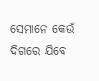ସେମାନେ କେଉଁ ଦିଗରେ ଯିବେ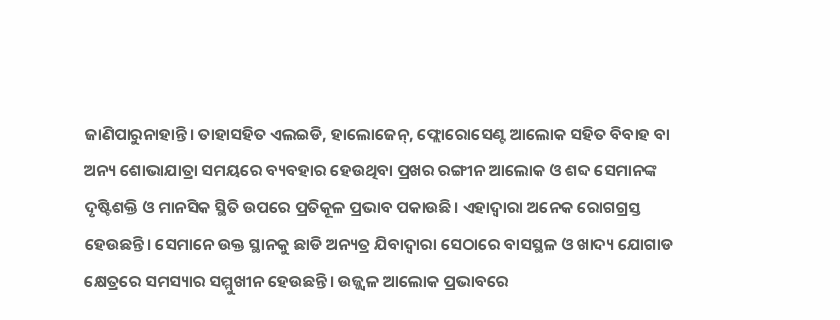ଜାଣିପାରୁନାହାନ୍ତି। ତାହାସହିତ ଏଲଇଡି, ହାଲୋଜେନ୍, ଫ୍ଲୋରୋସେଣ୍ଟ ଆଲୋକ ସହିତ ବିବାହ ବା ଅନ୍ୟ ଶୋଭାଯାତ୍ରା ସମୟରେ ବ୍ୟବହାର ହେଉଥିବା ପ୍ରଖର ରଙ୍ଗୀନ ଆଲୋକ ଓ ଶବ୍ଦ ସେମାନଙ୍କ ଦୃଷ୍ଟିଶକ୍ତି ଓ ମାନସିକ ସ୍ଥିତି ଉପରେ ପ୍ରତିକୂଳ ପ୍ରଭାବ ପକାଉଛି। ଏହାଦ୍ୱାରା ଅନେକ ରୋଗଗ୍ରସ୍ତ ହେଉଛନ୍ତି। ସେମାନେ ଉକ୍ତ ସ୍ଥାନକୁ ଛାଡି ଅନ୍ୟତ୍ର ଯିବାଦ୍ୱାରା ସେଠାରେ ବାସସ୍ଥଳ ଓ ଖାଦ୍ୟ ଯୋଗାଡ କ୍ଷେତ୍ରରେ ସମସ୍ୟାର ସମ୍ମୁଖୀନ ହେଉଛନ୍ତି। ଉଜ୍ଜ୍ୱଳ ଆଲୋକ ପ୍ରଭାବରେ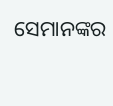ସେମାନଙ୍କର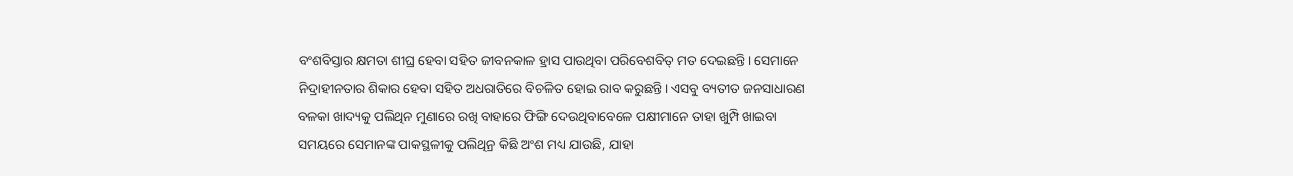ବଂଶବିସ୍ତାର କ୍ଷମତା ଶୀଘ୍ର ହେବା ସହିତ ଜୀବନକାଳ ହ୍ରାସ ପାଉଥିବା ପରିବେଶବିତ୍ ମତ ଦେଇଛନ୍ତି। ସେମାନେ ନିଦ୍ରାହୀନତାର ଶିକାର ହେବା ସହିତ ଅଧରାତିରେ ବିଚଳିତ ହୋଇ ରାବ କରୁଛନ୍ତି। ଏସବୁ ବ୍ୟତୀତ ଜନସାଧାରଣ ବଳକା ଖାଦ୍ୟକୁ ପଲିଥିନ ମୁଣାରେ ରଖି ବାହାରେ ଫିଙ୍ଗି ଦେଉଥିବାବେଳେ ପକ୍ଷୀମାନେ ତାହା ଖୁମ୍ପି ଖାଇବା ସମୟରେ ସେମାନଙ୍କ ପାକସ୍ଥଳୀକୁ ପଲିଥିନ୍ର କିଛି ଅଂଶ ମଧ୍ୟ ଯାଉଛି, ଯାହା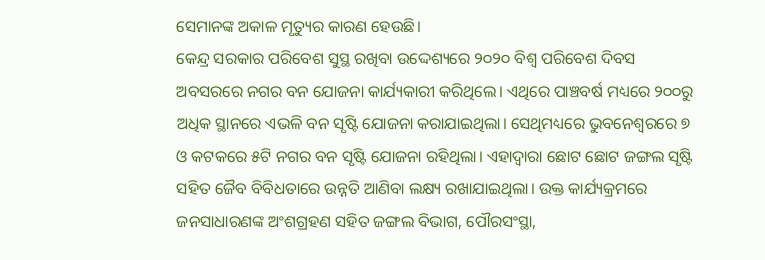ସେମାନଙ୍କ ଅକାଳ ମୃତ୍ୟୁର କାରଣ ହେଉଛି।
କେନ୍ଦ୍ର ସରକାର ପରିବେଶ ସୁସ୍ଥ ରଖିବା ଉଦ୍ଦେଶ୍ୟରେ ୨୦୨୦ ବିଶ୍ୱ ପରିବେଶ ଦିବସ ଅବସରରେ ନଗର ବନ ଯୋଜନା କାର୍ଯ୍ୟକାରୀ କରିଥିଲେ। ଏଥିରେ ପାଞ୍ଚବର୍ଷ ମଧ୍ୟରେ ୨୦୦ରୁ ଅଧିକ ସ୍ଥାନରେ ଏଭଳି ବନ ସୃଷ୍ଟି ଯୋଜନା କରାଯାଇଥିଲା। ସେଥିମଧ୍ୟରେ ଭୁବନେଶ୍ୱରରେ ୭ ଓ କଟକରେ ୫ଟି ନଗର ବନ ସୃଷ୍ଟି ଯୋଜନା ରହିଥିଲା। ଏହାଦ୍ୱାରା ଛୋଟ ଛୋଟ ଜଙ୍ଗଲ ସୃଷ୍ଟି ସହିତ ଜୈବ ବିବିଧତାରେ ଉନ୍ନତି ଆଣିବା ଲକ୍ଷ୍ୟ ରଖାଯାଇଥିଲା। ଉକ୍ତ କାର୍ଯ୍ୟକ୍ରମରେ ଜନସାଧାରଣଙ୍କ ଅଂଶଗ୍ରହଣ ସହିତ ଜଙ୍ଗଲ ବିଭାଗ, ପୌରସଂସ୍ଥା,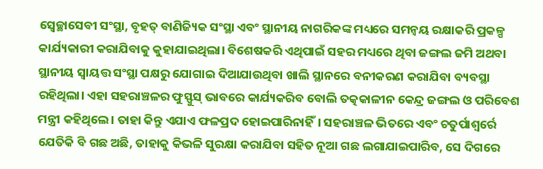ସ୍ୱେଚ୍ଛାସେବୀ ସଂସ୍ଥା, ବୃହତ୍ ବାଣିଜ୍ୟିକ ସଂସ୍ଥା ଏବଂ ସ୍ଥାନୀୟ ନାଗରିକଙ୍କ ମଧ୍ୟରେ ସମନ୍ୱୟ ରକ୍ଷାକରି ପ୍ରକଳ୍ପ କାର୍ଯ୍ୟକାରୀ କରାଯିବାକୁ କୁହାଯାଇଥିଲା। ବିଶେଷକରି ଏଥିପାଇଁ ସହର ମଧ୍ୟରେ ଥିବା ଜଙ୍ଗଲ ଜମି ଅଥବା ସ୍ଥାନୀୟ ସ୍ୱାୟତ୍ତ ସଂସ୍ଥା ପକ୍ଷରୁ ଯୋଗାଇ ଦିଆଯାଉଥିବା ଖାଲି ସ୍ଥାନରେ ବନୀକରଣ କରାଯିବା ବ୍ୟବସ୍ଥା ରହିଥିଲା। ଏହା ସହରାଞ୍ଚଳର ଫୁସ୍ଫୁସ୍ ଭାବରେ କାର୍ଯ୍ୟକରିବ ବୋଲି ତତ୍କକାଳୀନ କେନ୍ଦ୍ର ଜଙ୍ଗଲ ଓ ପରିବେଶ ମନ୍ତ୍ରୀ କହିଥିଲେ। ତାହା କିନ୍ତୁ ଏଯାଏ ଫଳପ୍ରଦ ହୋଇପାରିନାହିଁ। ସହରାଞ୍ଚଳ ଭିତରେ ଏବଂ ଚତୁର୍ପାଶ୍ୱର୍ରେ ଯେତିକି ବି ଗଛ ଅଛି, ତାହାକୁ କିଭଳି ସୁରକ୍ଷା କରାଯିବା ସହିତ ନୂଆ ଗଛ ଲଗାଯାଇପାରିବ, ସେ ଦିଗରେ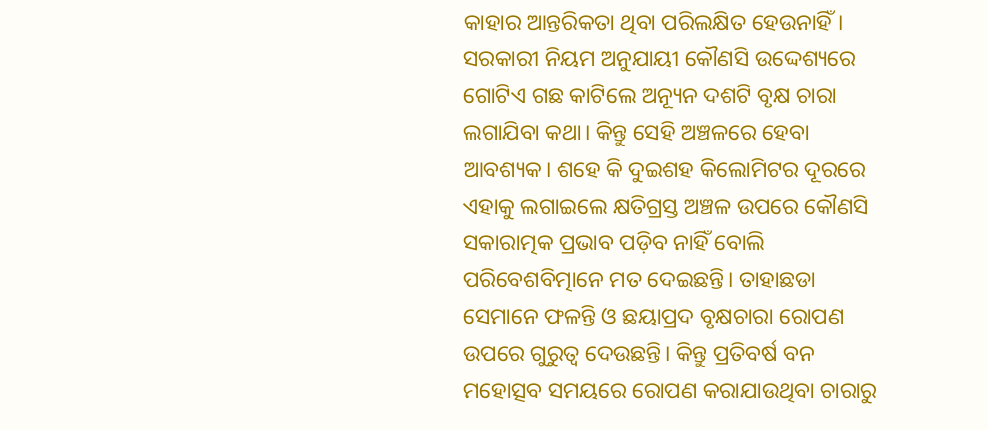କାହାର ଆନ୍ତରିକତା ଥିବା ପରିଲକ୍ଷିତ ହେଉନାହିଁ। ସରକାରୀ ନିୟମ ଅନୁଯାୟୀ କୌଣସି ଉଦ୍ଦେଶ୍ୟରେ ଗୋଟିଏ ଗଛ କାଟିଲେ ଅନ୍ୟୂନ ଦଶଟି ବୃକ୍ଷ ଚାରା ଲଗାଯିବା କଥା। କିନ୍ତୁ ସେହି ଅଞ୍ଚଳରେ ହେବା ଆବଶ୍ୟକ। ଶହେ କି ଦୁଇଶହ କିଲୋମିଟର ଦୂରରେ ଏହାକୁ ଲଗାଇଲେ କ୍ଷତିଗ୍ରସ୍ତ ଅଞ୍ଚଳ ଉପରେ କୌଣସି ସକାରାତ୍ମକ ପ୍ରଭାବ ପଡ଼ିବ ନାହିଁ ବୋଲି ପରିବେଶବିତ୍ମାନେ ମତ ଦେଇଛନ୍ତି। ତାହାଛଡା ସେମାନେ ଫଳନ୍ତି ଓ ଛୟାପ୍ରଦ ବୃକ୍ଷଚାରା ରୋପଣ ଉପରେ ଗୁରୁତ୍ୱ ଦେଉଛନ୍ତି। କିନ୍ତୁ ପ୍ରତିବର୍ଷ ବନ ମହୋତ୍ସବ ସମୟରେ ରୋପଣ କରାଯାଉଥିବା ଚାରାରୁ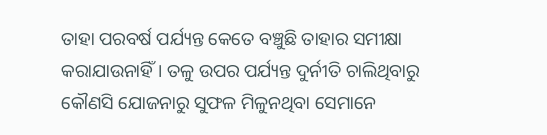ତାହା ପରବର୍ଷ ପର୍ଯ୍ୟନ୍ତ କେତେ ବଞ୍ଚୁଛି ତାହାର ସମୀକ୍ଷା କରାଯାଉନାହିଁ। ତଳୁ ଉପର ପର୍ଯ୍ୟନ୍ତ ଦୁର୍ନୀତି ଚାଲିଥିବାରୁ କୌଣସି ଯୋଜନାରୁ ସୁଫଳ ମିଳୁନଥିବା ସେମାନେ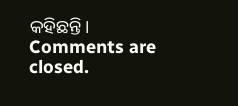କହିଛନ୍ତି।
Comments are closed.